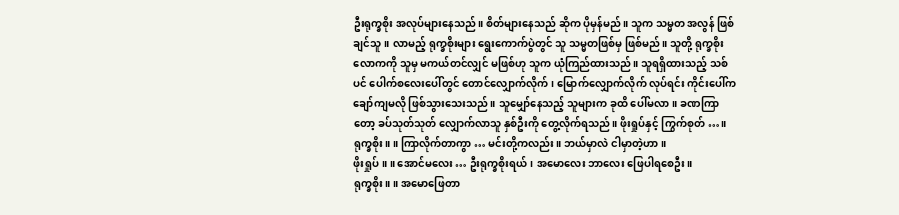ဦးရုက္ခစိုး အလုပ်များနေသည်။ စိတ်များနေသည် ဆိုက ပိုမှန်မည်။ သူက သမ္မတ အလွန် ဖြစ်ချင်သူ။ လာမည့် ရုက္ခစိုးများ ရွေးကောက်ပွဲတွင် သူ သမ္မတဖြစ်မှ ဖြစ်မည်။ သူတို့ ရုက္ခစိုးလောကကို သူမှ မကယ်တင်လျှင် မဖြစ်ဟု သူက ယုံကြည်ထားသည်။ သူရရှိထားသည့် သစ်ပင် ပေါက်စလေးပေါ်တွင် တောင်လျှောက်လိုက်၊ မြောက်လျှောက်လိုက် လုပ်ရင်း ကိုင်းပေါ်က ချော်ကျမလို ဖြစ်သွားသေးသည်။ သူမျှော်နေသည့် သူများက ခုထိ ပေါ်မလာ။ ခဏကြာတော့ ခပ်သုတ်သုတ် လျှောက်လာသူ နှစ်ဦးကို တွေ့လိုက်ရသည်။ ဖိုးရှုပ်နှင့် ကြွက်စုတ် …။
ရုက္ခစိုး။ ။ ကြာလိုက်တာကွာ … မင်းတို့ကလည်း။ ဘယ်မှာလဲ ငါမှာတဲ့ဟာ။
ဖိုးရှုပ်။ ။ အောင်မလေး … ဦးရုက္ခစိုးရယ်၊ အမောလေး ဘာလေး ဖြေပါရစေဦး။
ရုက္ခစိုး။ ။ အမောဖြေတာ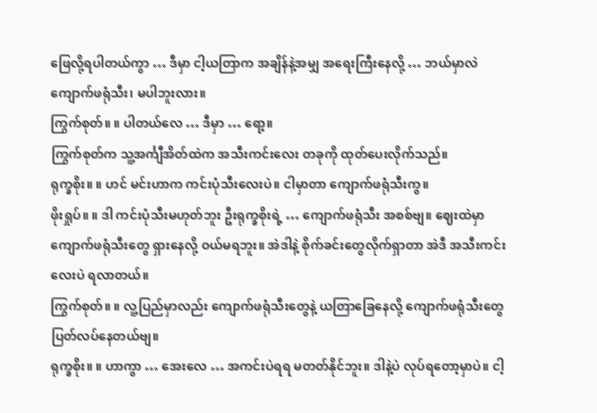ဖြေလို့ရပါတယ်ကွာ … ဒီမှာ ငါ့ယတြာက အချိန်နဲ့အမျှ အရေးကြီးနေလို့ … ဘယ်မှာလဲ ကျောက်ဖရုံသီး၊ မပါဘူးလား။
ကြွက်စုတ်။ ။ ပါတယ်လေ … ဒီမှာ … ရော့။
ကြွက်စုတ်က သူ့အင်္ကျီအိတ်ထဲက အသီးကင်းလေး တခုကို ထုတ်ပေးလိုက်သည်။
ရုက္ခစိုး။ ။ ဟင် မင်းဟာက ကင်းပုံသီးလေးပဲ။ ငါမှာတာ ကျောက်ဖရုံသီးကွ။
ဖိုးရှုပ်။ ။ ဒါ ကင်းပုံသီးမဟုတ်ဘူး ဦးရုက္ခစိုးရဲ့ … ကျောက်ဖရုံသီး အစစ်ဗျ။ ဈေးထဲမှာ ကျောက်ဖရုံသီးတွေ ရှားနေလို့ ဝယ်မရဘူး။ အဲဒါနဲ့ စိုက်ခင်းတွေလိုက်ရှာတာ အဲဒီ အသီးကင်းလေးပဲ ရလာတယ်။
ကြွက်စုတ်။ ။ လူ့ပြည်မှာလည်း ကျောက်ဖရုံသီးတွေနဲ့ ယတြာခြေနေလို့ ကျောက်ဖရုံသီးတွေ ပြတ်လပ်နေတယ်ဗျ။
ရုက္ခစိုး။ ။ ဟာကွာ … အေးလေ … အကင်းပဲရရ မတတ်နိုင်ဘူး။ ဒါနဲ့ပဲ လုပ်ရတော့မှာပဲ။ ငါ့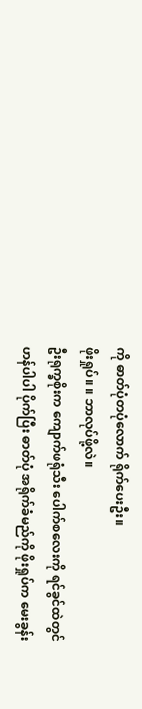ကို ဓာတ်ပုံတပုံလောက် ရိုက်ပေးဦး။
ဖိုးရှုပ်။ ။ ဘာလုပ်ဖို့လဲ။
ဦးရုက္ခစိုးက ကျောက်ဖရုံသီး ပေါက်စလေးကို ရင်ခွင်ထဲတွင် ဟန်ပါပါ ပိုက်ပြီး ဓာတ်ပုံ အရိုက်ခံမည်ကို ဖိုးရှုပ်က မေးခွန်း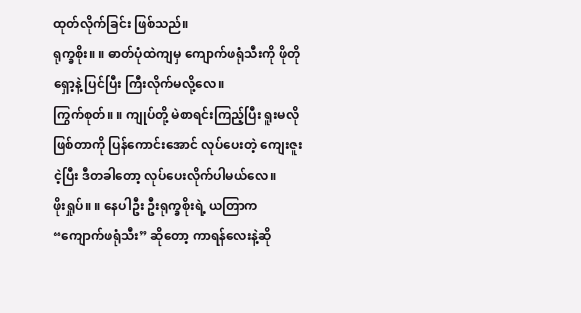ထုတ်လိုက်ခြင်း ဖြစ်သည်။
ရုက္ခစိုး။ ။ ဓာတ်ပုံထဲကျမှ ကျောက်ဖရုံသီးကို ဖိုတိုရှော့နဲ့ ပြင်ပြီး ကြီးလိုက်မလို့လေ။
ကြွက်စုတ်။ ။ ကျုပ်တို့ မဲစာရင်းကြည့်ပြီး ရူးမလိုဖြစ်တာကို ပြန်ကောင်းအောင် လုပ်ပေးတဲ့ ကျေးဇူးငဲ့ပြီး ဒီတခါတော့ လုပ်ပေးလိုက်ပါမယ်လေ။
ဖိုးရှုပ်။ ။ နေပါဦး ဦးရုက္ခစိုးရဲ့ ယတြာက “ကျောက်ဖရုံသီး” ဆိုတော့ ကာရန်လေးနဲ့ဆို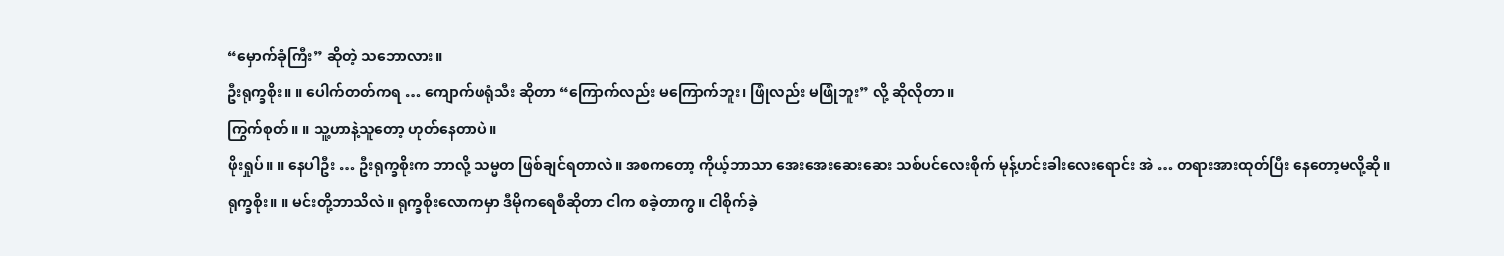“မှောက်ခုံကြီး” ဆိုတဲ့ သဘောလား။
ဦးရုက္ခစိုး။ ။ ပေါက်တတ်ကရ … ကျောက်ဖရုံသီး ဆိုတာ “ကြောက်လည်း မကြောက်ဘူး၊ ဖြုံလည်း မဖြုံဘူး” လို့ ဆိုလိုတာ။
ကြွက်စုတ်။ ။ သူ့ဟာနဲ့သူတော့ ဟုတ်နေတာပဲ။
ဖိုးရှုပ်။ ။ နေပါဦး … ဦးရုက္ခစိုးက ဘာလို့ သမ္မတ ဖြစ်ချင်ရတာလဲ။ အစကတော့ ကိုယ့်ဘာသာ အေးအေးဆေးဆေး သစ်ပင်လေးစိုက် မုန့်ဟင်းခါးလေးရောင်း အဲ … တရားအားထုတ်ပြီး နေတော့မလို့ဆို။
ရုက္ခစိုး။ ။ မင်းတို့ဘာသိလဲ။ ရုက္ခစိုးလောကမှာ ဒီမိုကရေစီဆိုတာ ငါက စခဲ့တာကွ။ ငါစိုက်ခဲ့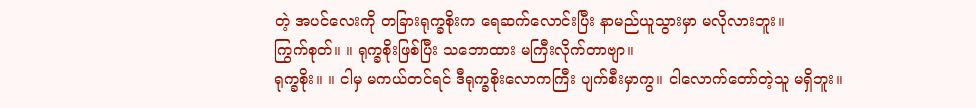တဲ့ အပင်လေးကို တခြားရုက္ခစိုးက ရေဆက်လောင်းပြီး နာမည်ယူသွားမှာ မလိုလားဘူး။
ကြွက်စုတ်။ ။ ရုက္ခစိုးဖြစ်ပြီး သဘောထား မကြီးလိုက်တာဗျာ။
ရုက္ခစိုး။ ။ ငါမှ မကယ်တင်ရင် ဒီရုက္ခစိုးလောကကြီး ပျက်စီးမှာကွ။ ငါလောက်တော်တဲ့သူ မရှိဘူး။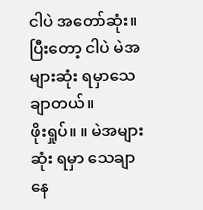ငါပဲ အတော်ဆုံး။ ပြီးတော့ ငါပဲ မဲအများဆုံး ရမှာသေချာတယ်။
ဖိုးရှုပ်။ ။ မဲအများဆုံး ရမှာ သေချာနေ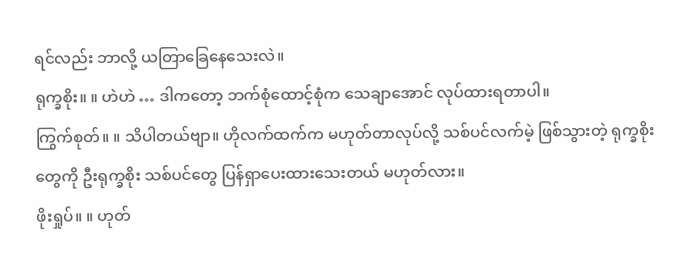ရင်လည်း ဘာလို့ ယတြာခြေနေသေးလဲ။
ရုက္ခစိုး။ ။ ဟဲဟဲ … ဒါကတော့ ဘက်စုံထောင့်စုံက သေချာအောင် လုပ်ထားရတာပါ။
ကြွက်စုတ်။ ။ သိပါတယ်ဗျာ။ ဟိုလက်ထက်က မဟုတ်တာလုပ်လို့ သစ်ပင်လက်မဲ့ ဖြစ်သွားတဲ့ ရုက္ခစိုးတွေကို ဦးရုက္ခစိုး သစ်ပင်တွေ ပြန်ရှာပေးထားသေးတယ် မဟုတ်လား။
ဖိုးရှုပ်။ ။ ဟုတ်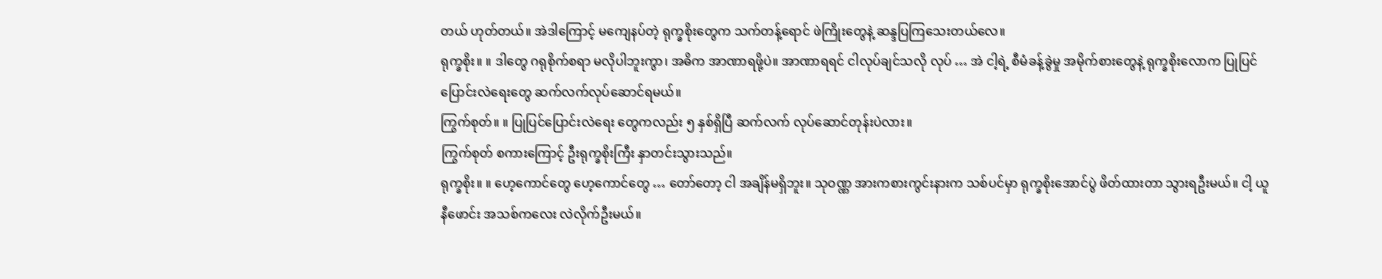တယ် ဟုတ်တယ်။ အဲဒါကြောင့် မကျေနပ်တဲ့ ရုက္ခစိုးတွေက သက်တန့်ရောင် ဖဲကြိုးတွေနဲ့ ဆန္ဒပြကြသေးတယ်လေ။
ရုက္ခစိုး။ ။ ဒါတွေ ဂရုစိုက်စရာ မလိုပါဘူးကွာ၊ အဓိက အာဏာရဖို့ပဲ။ အာဏာရရင် ငါလုပ်ချင်သလို လုပ် … အဲ ငါ့ရဲ့ စီမံခန့်ခွဲမှု အမိုက်စားတွေနဲ့ ရုက္ခစိုးလောက ပြုပြင်ပြောင်းလဲရေးတွေ ဆက်လက်လုပ်ဆောင်ရမယ်။
ကြွက်စုတ်။ ။ ပြုပြင်ပြောင်းလဲရေး တွေကလည်း ၅ နှစ်ရှိပြီ ဆက်လက် လုပ်ဆောင်တုန်းပဲလား။
ကြွက်စုတ် စကားကြောင့် ဦးရုက္ခစိုးကြီး နှာတင်းသွားသည်။
ရုက္ခစိုး။ ။ ဟေ့ကောင်တွေ ဟေ့ကောင်တွေ … တော်တော့ ငါ အချိန်မရှိဘူး။ သုဝဏ္ဏ အားကစားကွင်းနားက သစ်ပင်မှာ ရုက္ခစိုးအောင်ပွဲ ဖိတ်ထားတာ သွားရဦးမယ်။ ငါ့ ယူနီဖောင်း အသစ်ကလေး လဲလိုက်ဦးမယ်။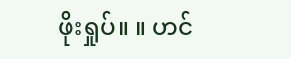ဖိုးရှုပ်။ ။ ဟင်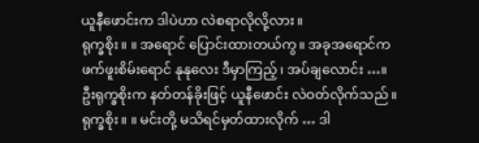ယူနီဖောင်းက ဒါပဲဟာ လဲစရာလိုလို့လား။
ရုက္ခစိုး။ ။ အရောင် ပြောင်းထားတယ်ကွ။ အခုအရောင်က ဖက်ဖူးစိမ်းရောင် နုနုလေး ဒီမှာကြည့်၊ အပ်ချလောင်း …။
ဦးရုက္ခစိုးက နတ်တန်ခိုးဖြင့် ယူနီဖောင်း လဲဝတ်လိုက်သည်။
ရုက္ခစိုး။ ။ မင်းတို့ မသိရင်မှတ်ထားလိုက် … ဒါ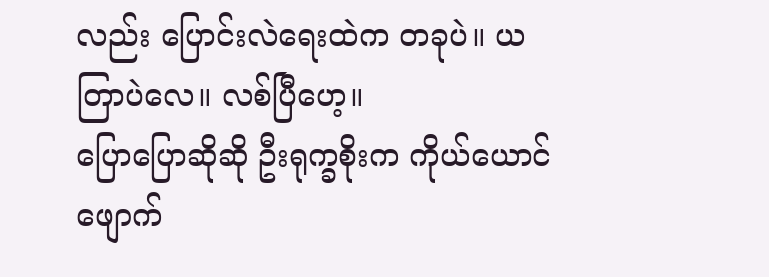လည်း ပြောင်းလဲရေးထဲက တခုပဲ။ ယတြာပဲလေ။ လစ်ပြီဟေ့။
ပြောပြောဆိုဆို ဦးရုက္ခစိုးက ကိုယ်ယောင်ဖျောက်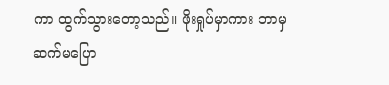ကာ ထွက်သွားတော့သည်။ ဖိုးရှုပ်မှာကား ဘာမှ ဆက်မပြော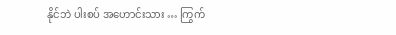နိုင်ဘဲ ပါးစပ် အဟောင်းသား … ကြွက်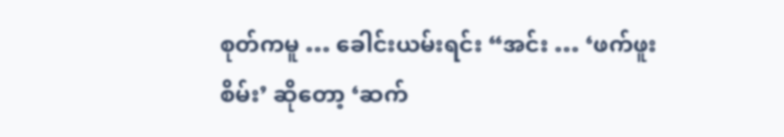စုတ်ကမူ … ခေါင်းယမ်းရင်း “အင်း … ‘ဖက်ဖူးစိမ်း’ ဆိုတော့ ‘ဆက်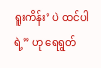ရူးကိန်း’ ပဲ ထင်ပါရဲ့” ဟု ရေရွတ်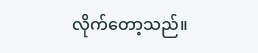လိုက်တော့သည်။